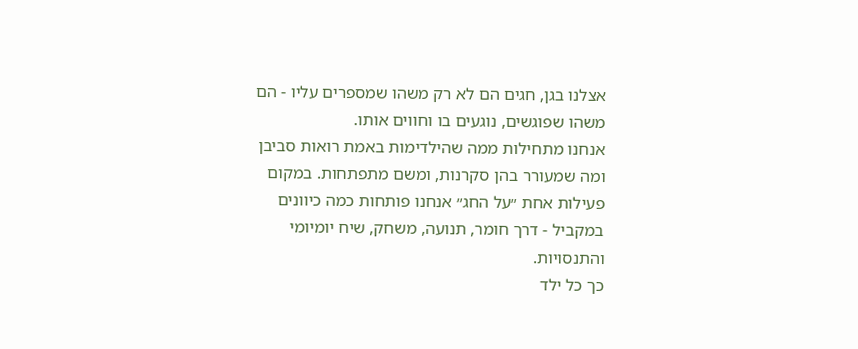אצלנו בגן, חגים הם לא רק משהו שמספרים עליו - הם משהו שפוגשים, נוגעים בו וחווים אותו.
אנחנו מתחילות ממה שהילדימות באמת רואות סביבן ומה שמעורר בהן סקרנות, ומשם מתפתחות. במקום פעילות אחת ״על החג״ אנחנו פותחות כמה כיוונים במקביל - דרך חומר, תנועה, משחק, שיח יומיומי והתנסויות.
כך כל ילד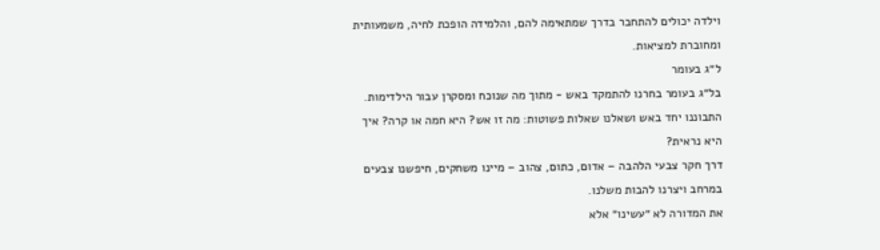וילדה יכולים להתחבר בדרך שמתאימה להם, והלמידה הופכת לחיה, משמעותית ומחוברת למציאות.
ל״ג בעומר
בל״ג בעומר בחרנו להתמקד באש - מתוך מה שנוכח ומסקרן עבור הילדימות. התבוננו יחד באש ושאלנו שאלות פשוטות: מה זו אש? היא חמה או קרה? איך היא נראית?
דרך חקר צבעי הלהבה – אדום, כתום, צהוב – מיינו משחקים, חיפשנו צבעים במרחב ויצרנו להבות משלנו.
את המדורה לא ״עשינו״ אלא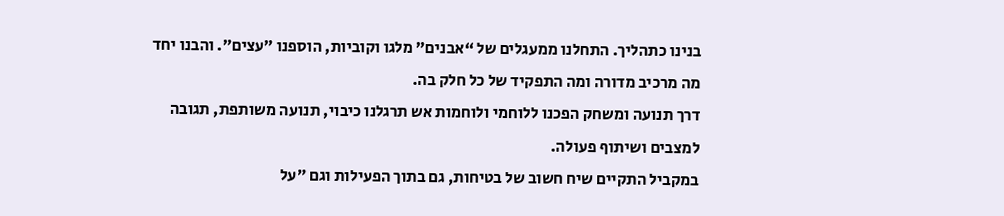בנינו כתהליך. התחלנו ממעגלים של “אבנים” מלגו וקוביות, הוספנו ״עצים״. והבנו יחד מה מרכיב מדורה ומה התפקיד של כל חלק בה.
דרך תנועה ומשחק הפכנו ללוחמי ולוחמות אש תרגלנו כיבוי, תנועה משותפת, תגובה למצבים ושיתוף פעולה.
במקביל התקיים שיח חשוב של בטיחות, גם בתוך הפעילות וגם ״על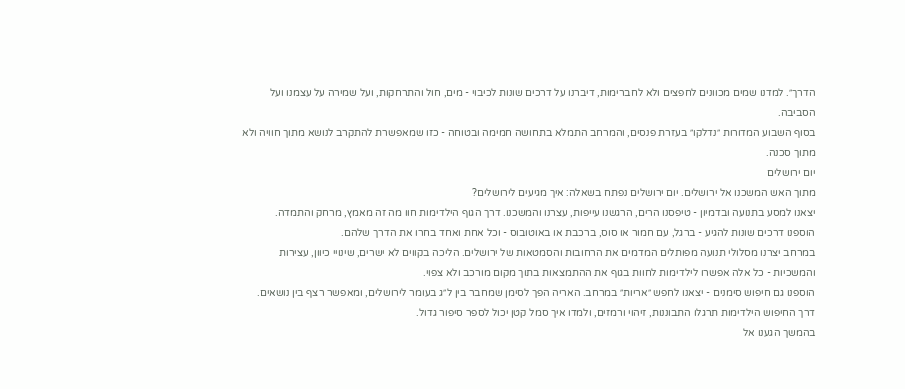הדרך״. למדנו שמים מכוונים לחפצים ולא לחברימות, דיברנו על דרכים שונות לכיבוי - מים, חול והתרחקות, ועל שמירה על עצמנו ועל הסביבה.
בסוף השבוע המדורות ״נדלקו״ בעזרת פנסים, והמרחב התמלא בתחושה חמימה ובטוחה - כזו שמאפשרת להתקרב לנושא מתוך חוויה ולא מתוך סכנה.
יום ירושלים
מתוך האש המשכנו אל ירושלים. יום ירושלים נפתח בשאלה: איך מגיעים לירושלים?
יצאנו למסע בתנועה ובדמיון - טיפסנו הרים, הרגשנו עייפות, עצרנו והמשכנו. דרך הגוף הילדימות חוו מה זה מאמץ, מרחק והתמדה.
הוספנו דרכים שונות להגיע - ברגל, עם חמור או סוס, ברכבת או באוטובוס - וכל אחת ואחד בחרו את הדרך שלהם.
במרחב יצרנו מסלולי תנועה מפותלים המדמים את הרחובות והסמטאות של ירושלים. הליכה בקווים לא ישרים, שינויי כיוון, עצירות והמשכיות - כל אלה אפשרו לילדימות לחוות בגוף את ההתמצאות בתוך מקום מורכב ולא צפוי.
הוספנו גם חיפוש סימנים - יצאנו לחפש ״אריות״ במרחב. האריה הפך לסימן שמחבר בין ל״ג בעומר לירושלים, ומאפשר רצף בין נושאים.
דרך החיפוש הילדימות תרגלו התבוננות, זיהוי ורמזים, ולמדו איך סמל קטן יכול לספר סיפור גדול.
בהמשך הגענו אל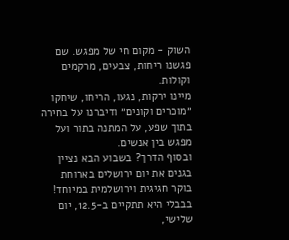השוק - מקום חי של מפגש. שם פגשנו ריחות, צבעים, מרקמים וקולות.
מיינו ירקות, נגעו, הריחו, שיחקו ״מוכרים וקונים״ ודיברנו על בחירה בתוך שפע, על המתנה בתור ועל מפגש בין אנשים.
ובסוף הדרך? בשבוע הבא נציין בגנים את יום ירושלים בארוחת בוקר חגיגית וירושלמית במיוחד! בבבלי היא תתקיים ב-12.5, יום שלישי,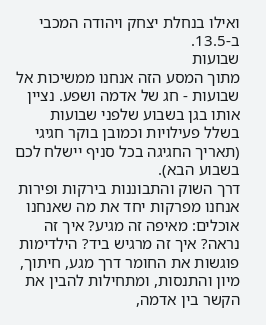ואילו בנחלת יצחק ויהודה המכבי ב-13.5.
שבועות
מתוך המסע הזה אנחנו ממשיכות אל שבועות - חג של אדמה ושפע. נציין אותו בגן בשבוע שלפני שבועות בשלל פעילויות וכמובן בוקר חגיגי (תאריך החגיגה בכל סניף יישלח לכם בשבוע הבא).
דרך השוק והתבוננות בירקות ופירות אנחנו מפרקות יחד את מה שאנחנו אוכלים: מאיפה זה מגיע? איך זה נראה? איך זה מרגיש ביד? הילדימות פוגשות את החומר דרך מגע, חיתוך, מיון והתנסות, ומתחילות להבין את הקשר בין אדמה,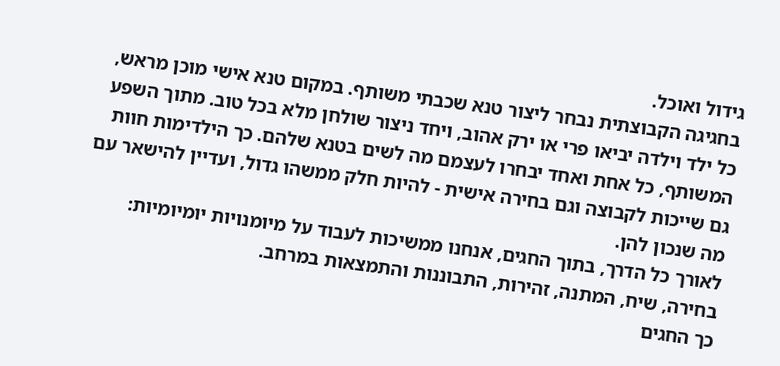גידול ואוכל.
בחגיגה הקבוצתית נבחר ליצור טנא שכבתי משותף. במקום טנא אישי מוכן מראש, כל ילד וילדה יביאו פרי או ירק אהוב, ויחד ניצור שולחן מלא בכל טוב. מתוך השפע המשותף, כל אחת ואחד יבחרו לעצמם מה לשים בטנא שלהם. כך הילדימות חוות גם שייכות לקבוצה וגם בחירה אישית - להיות חלק ממשהו גדול, ועדיין להישאר עם מה שנכון להן.
לאורך כל הדרך, בתוך החגים, אנחנו ממשיכות לעבוד על מיומנויות יומיומיות: בחירה, שיח, המתנה, זהירות, התבוננות והתמצאות במרחב.
כך החגים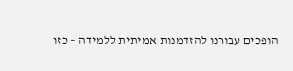הופכים עבורנו להזדמנות אמיתית ללמידה – כזו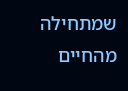שמתחילה מהחיים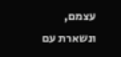עצמם, ונשארת עם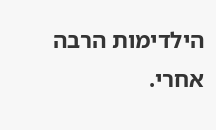הילדימות הרבה אחרי.